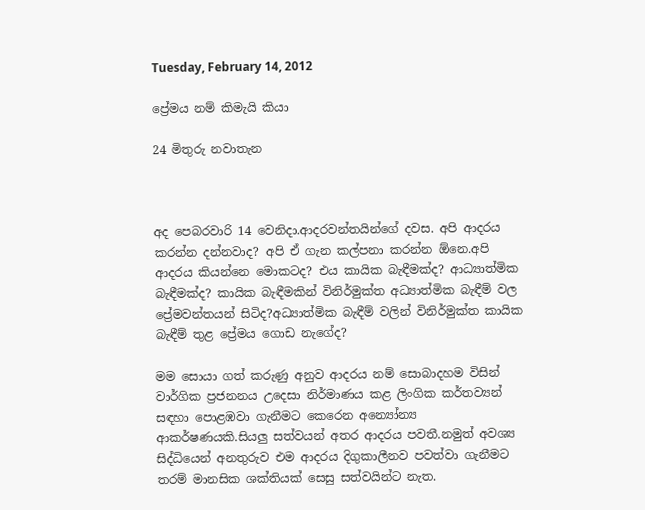Tuesday, February 14, 2012

ප්‍රේමය නම් කිමැයි කියා

24 මිතුරු නවාතැන



අද පෙබරවාරි 14 වෙනිදා.ආදරවන්තයින්ගේ දවස. අපි ආදරය කරන්න දන්නවාද? අපි ඒ ගැන කල්පනා කරන්න ඕනෙ.අපි ආදරය කියන්නෙ මොකටද? එය කායික බැඳීමක්ද? ආධ්‍යාත්මික බැඳීමක්ද? කායික බැඳීමකින් විනිර්මුක්ත අධ්‍යාත්මික බැඳීම් වල ප්‍රේමවන්තයන් සිටිද?අධ්‍යාත්මික බැඳීම් වලින් විනිර්මුක්ත කායික බැඳීම් තුළ ප්‍රේමය ගොඩ නැගේද?

මම සොයා ගත් කරුණු අනුව ආදරය නම් සොබාදහම විසින් වාර්ගික ප්‍රජනනය උදෙසා නිර්මාණය කළ ලිංගික කර්තව්‍යන් සඳහා පොළඹවා ගැනීමට කෙරෙන අන්‍යෝන්‍ය ආකර්ෂණයකි.සියලු සත්වයන් අතර ආදරය පවතී.නමුත් අවශ්‍ය සිද්ධියෙන් අනතුරුව එම ආදරය දිගුකාලීනව පවත්වා ගැනීමට තරම් මානසික ශක්තියක් සෙසු සත්වයින්ට නැත.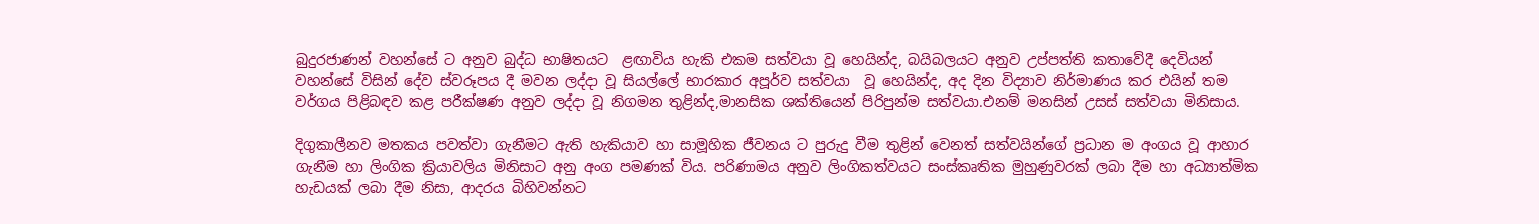බුදුරජාණන් වහන්සේ ට අනුව බුද්ධ භාෂිතයට  ළඟාවිය හැකි එකම සත්වයා වූ හෙයින්ද, බයිබලයට අනුව උප්පත්ති කතාවේදී දෙවියන් වහන්සේ විසින් දේව ස්වරූපය දී මවන ලද්දා වූ සියල්ලේ භාරකාර අපූර්ව සත්වයා  වූ හෙයින්ද, අද දින විද්‍යාව නිර්මාණය කර එයින් තම වර්ගය පිළිබඳව කළ පරීක්ෂණ අනුව ලද්දා වූ නිගමන තුළින්ද,මානසික ශක්තියෙන් පිරිපුන්ම සත්වයා.එනම් මනසින් උසස් සත්වයා මිනිසාය.

දිගුකාලීනව මතකය පවත්වා ගැනීමට ඇති හැකියාව හා සාමූහික ජීවනය ට පුරුදු වීම තුළින් වෙනත් සත්වයින්ගේ ප්‍රධාන ම අංගය වූ ආහාර ගැනීම හා ලිංගික ක්‍රියාවලිය මිනිසාට අනු අංග පමණක් විය. පරිණාමය අනුව ලිංගිකත්වයට සංස්කෘතික මුහුණුවරක් ලබා දීම හා අධ්‍යාත්මික හැඩයක් ලබා දීම නිසා, ආදරය බිහිවන්නට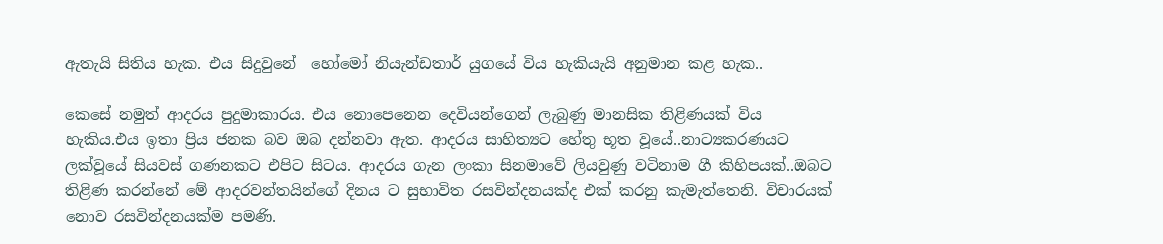ඇතැයි සිතිය හැක. එය සිදුවුනේ  හෝමෝ නියැන්ඩතාර් යුගයේ විය හැකියැයි අනුමාන කළ හැක..

කෙසේ නමුත් ආදරය පුදුමාකාරය. එය නොපෙනෙන දෙවියන්ගෙන් ලැබුණු මානසික තිළිණයක් විය හැකිය.එය ඉතා ප්‍රිය ජනක බව ඔබ දන්නවා ඇත. ආදරය සාහිත්‍යට හේතු භූත වූයේ..නාට්‍යකරණයට  ලක්වූයේ සියවස් ගණනකට එපිට සිටය. ආදරය ගැන ලංකා සිනමාවේ ලියවුණු වටිනාම ගී කිහිපයක්..ඔබට තිළිණ කරන්නේ මේ ආදරවන්තයින්ගේ දිනය ට සුභාවිත රසවින්දනයක්ද එක් කරනු කැමැත්තෙනි. විචාරයක් නොව රසවින්දනයක්ම පමණි.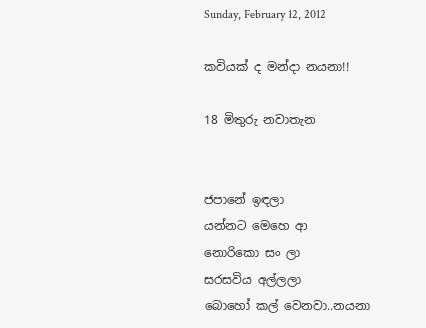Sunday, February 12, 2012

කවියක් ද මන්දා නයනා!!

18 මිතුරු නවාතැන


ජපානේ ඉඳලා
යන්නට මෙහෙ ආ
නොරිකො සං ලා
සරසවිය අල්ලලා
බොහෝ කල් වෙනවා..නයනා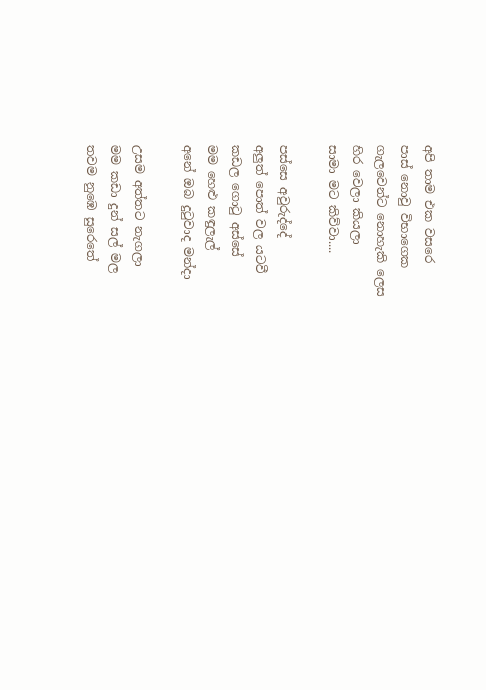අපි තාම එක වසරෙ
පාස් නොවු විභාගෙක
ගැලවෙන්ට නොහැකි ලෙස
හිර වෙලා කියලා
සාමා මට කිව්වා....

පස්සෙ අවුරුද්දේ
අලුත් පොත් වල යටවී
කඩල ගොටු අස්සේ
මම හෙළු කඳුලැල්
අනේ ඔබ දුටුවාද මන්දා

උසම අත්තට නැගලා
මම කඩා දුන් සල් මල
තවම නුඹෙ සුරෙතේ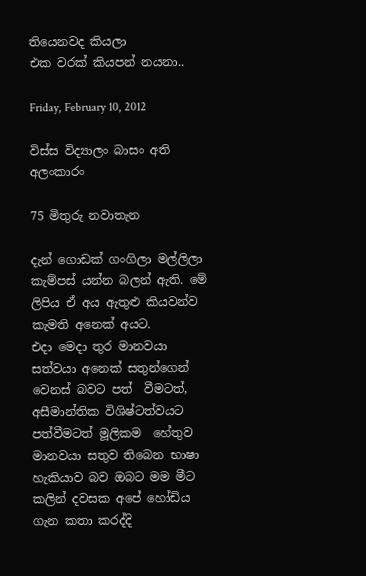තියෙනවද කියලා
එක වරක් කියපන් නයනා..

Friday, February 10, 2012

විස්ස විද්‍යාලං බාසං අති අලංකාරං

75 මිතුරු නවාතැන

දැන් ගොඩක් ගංගිලා මල්ලිලා කැම්පස් යන්න බලන් ඇති. මේ ලිපිය ඒ අය ඇතුළු කියවන්ව කැමති අනෙක් අයට.
එදා මෙදා තුර මානවයා සත්වයා අනෙක් සතුන්ගෙන් වෙනස් බවට පත්  වීමටත්, අසීමාන්තික විශිෂ්ටත්වයට පත්වීමටත් මූලිකම  හේතුව මානවයා සතුව තිබෙන භාෂා හැකියාව බව ඔබට මම මීට කලින් දවසක අපේ හෝඩිය ගැන කතා කරද්දි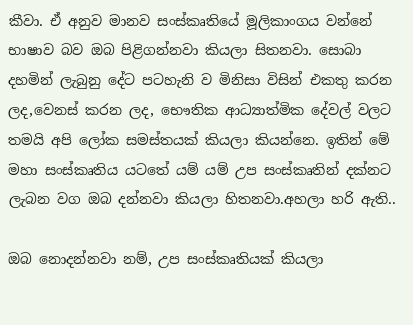කීවා. ඒ අනුව මානව සංස්කෘතියේ මූලිකාංගය වන්නේ භාෂාව බව ඔබ පිළිගන්නවා කියලා සිතනවා. සොබා දහමින් ලැබුනු දේට පටහැනි ව මිනිසා විසින් එකතු කරන ලද,වෙනස් කරන ලද, භෞතික ආධ්‍යාත්මික දේවල් වලට තමයි අපි ලෝක සමස්තයක් කියලා කියන්නෙ. ඉතින් මේ මහා සංස්කෘතිය යටතේ යම් යම් උප සංස්කෘතින් දක්නට ලැබන වග ඔබ දන්නවා කියලා හිතනවා.අහලා හරි ඇති..

ඔබ නොදන්නවා නම්, උප සංස්කෘතියක් කියලා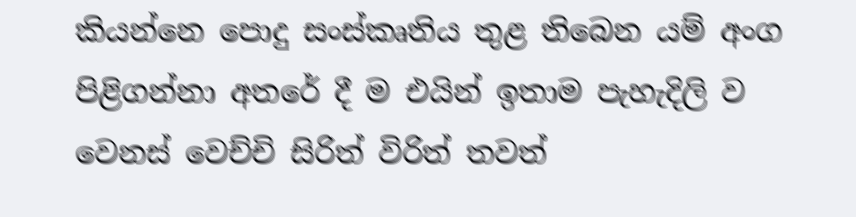කියන්නෙ පොදු සංස්කෘතිය තුළ තිබෙන යම් අංග පිළිගන්නා අතරේ දී ම එයින් ඉතාම පැහැදිලි ව වෙනස් වෙච්චි සිරිත් විරිත් තවත්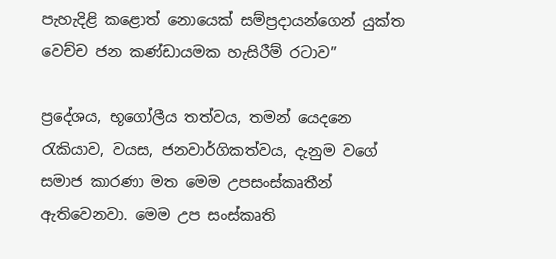පැහැදිළි කළොත් නොයෙක් සම්ප්‍රදායන්ගෙන් යුක්ත වෙච්ච ජන කණ්ඩායමක හැසිරීම් රටාව”

ප්‍රදේශය, භූගෝලීය තත්වය, තමන් යෙදනෙ රැකියාව, වයස, ජනවාර්ගිකත්වය, දැනුම වගේ සමාජ කාරණා මත මෙම උපසංස්කෘතීන්  ඇතිවෙනවා. මෙම උප සංස්කෘති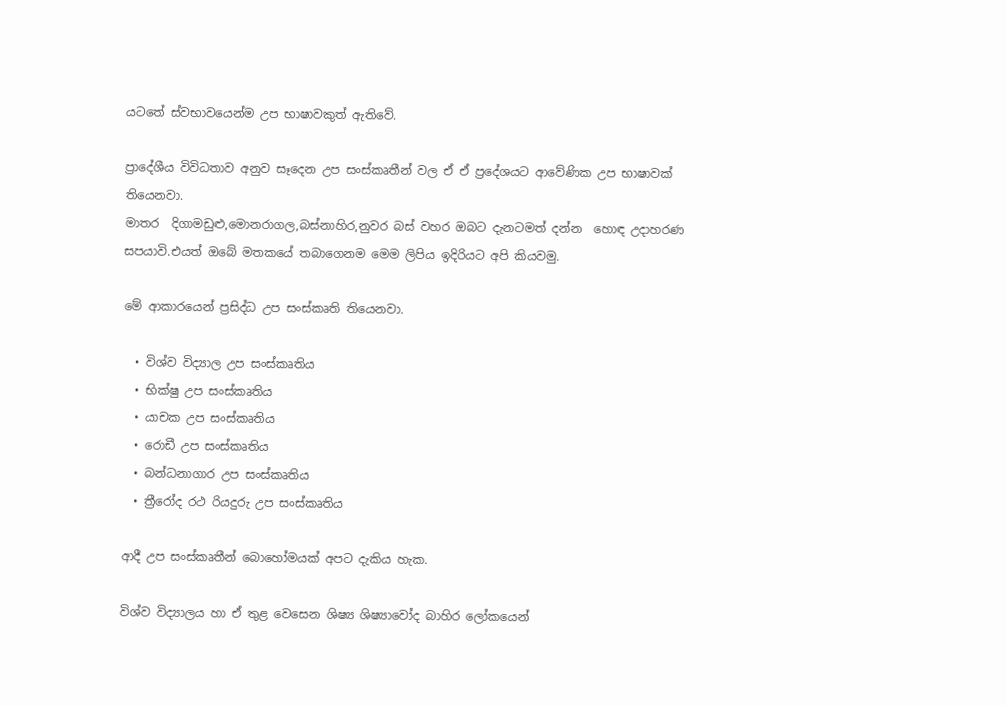යටතේ ස්වභාවයෙන්ම උප භාෂාවකුත් ඇතිවේ.

ප්‍රාදේශීය විවිධතාව අනුව සෑදෙන උප සංස්කෘතීන් වල ඒ ඒ ප්‍ර‍දේශයට ආවේණික උප භාෂාවක් තියෙනවා.
මාතර  දිගාමඩුළු,මොනරාගල,බස්නාහිර,නුවර බස් වහර ඔබට දැනටමත් දන්න  හොඳ උදාහරණ සපයාවි.එයත් ඔබේ මතකයේ තබාගෙනම මෙම ලිපිය ඉදිරියට අපි කියවමු.

මේ ආකාරයෙන් ප්‍රසිද්ධ උප සංස්කෘති තියෙනවා.

  • විශ්ව විද්‍යාල උප සංස්කෘතිය
  • භික්ෂු උප සංස්කෘතිය
  • යාචක උප සංස්කෘතිය
  • රොඩී උප සංස්කෘතිය
  • බන්ධනාගාර උප සංස්කෘතිය
  • ත්‍රීරෝද රථ රියදුරු උප සංස්කෘතිය

ආදී උප සංස්කෘතීන් බොහෝමයක් අපට දැකිය හැක.

විශ්ව විද්‍යාලය හා ඒ තුළ වෙසෙන ශිෂ්‍ය ශිෂ්‍යාවෝද බාහිර ලෝකයෙන්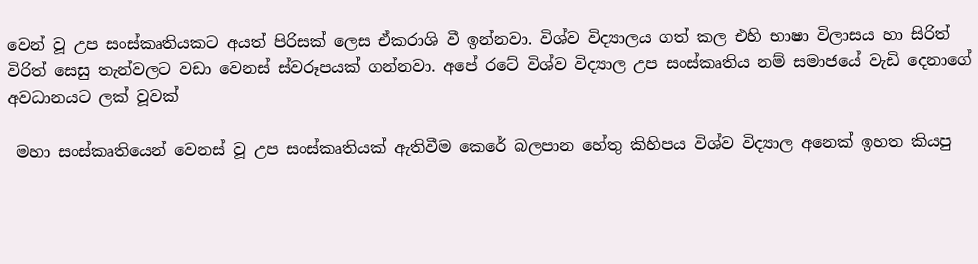වෙන් වූ උප සංස්කෘතියකට අයත් පිරිසක් ලෙස ඒකරාශි වී ඉන්නවා. විශ්ව විද්‍යාලය ගත් කල එහි භාෂා විලාසය හා සිරිත් විරිත් සෙසු තැන්වලට වඩා වෙනස් ස්වරූපයක් ගන්නවා. අපේ රටේ විශ්ව විද්‍යාල උප සංස්කෘතිය නම් සමාජයේ වැඩි දෙනාගේ අවධානයට ලක් වූවක්

 මහා සංස්කෘතියෙන් වෙනස් වූ උප සංස්කෘතියක් ඇතිවීම කෙරේ බලපාන හේතු කිහිපය විශ්ව විද්‍යාල අනෙක් ඉහත කියපු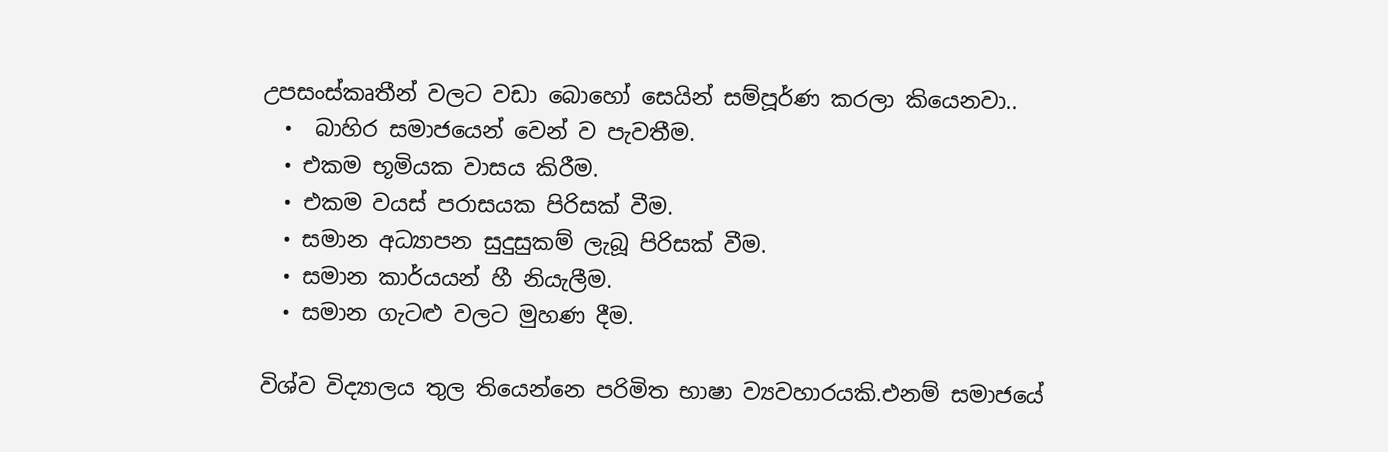උපසංස්කෘතීන් වලට වඩා බොහෝ සෙයින් සම්පූර්ණ කරලා කියෙනවා..
  •  බාහිර සමාජයෙන් වෙන් ව පැවතීම.
  • එකම භූමියක වාසය කිරීම.
  • එකම වයස් පරාසයක පිරිසක් වීම.
  • සමාන අධ්‍යාපන සුදුසුකම් ලැබූ පිරිසක් වීම.
  • සමාන කාර්යයන් හී නියැලීම.
  • සමාන ගැටළු වලට මුහණ දීම.

විශ්ව විද්‍යාලය තුල තියෙන්නෙ පරිමිත භාෂා ව්‍යවහාරයකි.එනම් සමාජයේ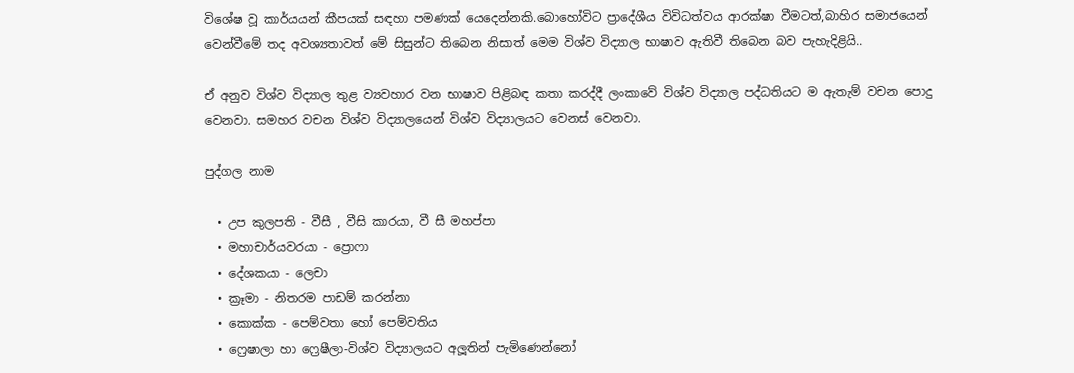විශේෂ වූ කාර්යයන් කීපයක් සඳහා පමණක් යෙදෙන්නකි.බොහෝවිට ප්‍රාදේශීය විවිධත්වය ආරක්ෂා වීමටත්,බාහිර සමාජයෙන් වෙන්වීමේ තද අවශ්‍යතාවත් මේ සිසුන්ට තිබෙන නිසාත් මෙම විශ්ව විද්‍යාල භාෂාව ඇතිවී තිබෙන බව පැහැදිළියි..

ඒ අනුව විශ්ව විද්‍යාල තුළ ව්‍යවහාර වන භාෂාව පිළිබඳ කතා කරද්දී ලංකාවේ විශ්ව විද්‍යාල පද්ධතියට ම ඇතැම් වචන පොදු වෙනවා. සමහර වචන විශ්ව විද්‍යාලයෙන් විශ්ව විද්‍යාලයට වෙනස් වෙනවා.

පුද්ගල නාම

  • උප කුලපති - වීසී , වීසි කාරයා, වී සී මහප්පා
  • මහාචාර්යවරයා - ප්‍රොෆා
  • දේශකයා - ලෙචා
  • ක්‍රෑමා - නිතරම පාඩම් කරන්නා
  • කොක්ක - පෙම්වතා හෝ පෙම්වතිය
  • ෆ්‍රෙෂාලා හා ෆ්‍රෙෂීලා-විශ්ව විද්‍යාලයට අලූතින් පැමිණෙන්නෝ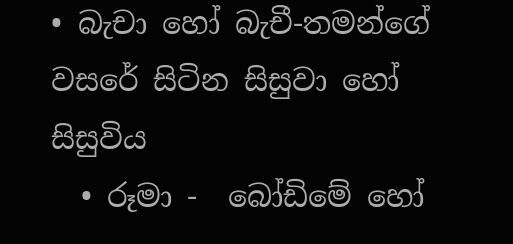• බැචා හෝ බැචී-තමන්ගේ වසරේ සිටින සිසුවා හෝ සිසුවිය
  • රූමා -  බෝඩිමේ හෝ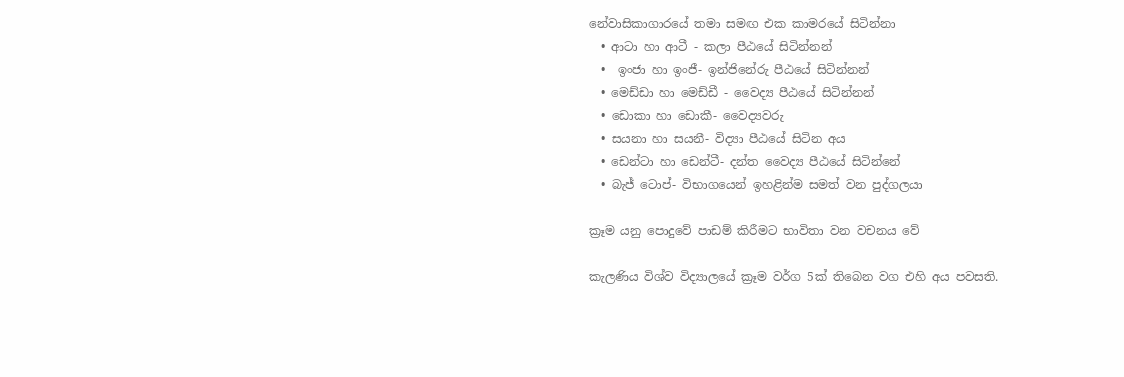නේවාසිකාගාරයේ තමා සමඟ එක කාමරයේ සිටින්නා
  • ආටා හා ආටී - කලා පීඨයේ සිටින්නන්
  •  ඉංජා හා ඉංජී- ඉන්ජිනේරු පීඨයේ සිටින්නන්
  • මෙඩ්ඩා හා මෙඩ්ඩී - වෛද්‍ය පීඨයේ සිටින්නන්
  • ඩොකා හා ඩොකී- වෛද්‍යවරු
  • සයනා හා සයනී- විද්‍යා පීඨයේ සිටින අය
  • ඩෙන්ටා හා ඩෙන්ටී- දන්ත වෛද්‍ය පීඨයේ සිටින්නේ
  • බැජ් ටොප්- විභාගයෙන් ඉහළින්ම සමත් වන පුද්ගලයා

ක්‍රෑම යනු පොදුවේ පාඩම් කිරීමට භාවිතා වන වචනය වේ

කැලණිය විශ්ව විද්‍යාලයේ ක්‍රෑම වර්ග 5ක් තිබෙන වග එහි අය පවසති.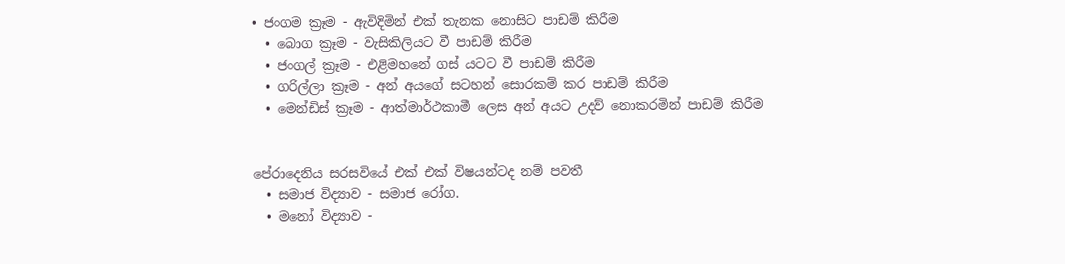• ජංගම ක්‍රෑම - ඇවිදිමින් එක් තැනක නොසිට පාඩම් කිරීම
  • බොග ක්‍රෑම - වැසිකිලියට වී පාඩම් කිරීම
  • ජංගල් ක්‍රෑම - එළිමහනේ ගස් යටට වී පාඩම් කිරීම
  • ගරිල්ලා ක්‍රෑම - අන් අයගේ සටහන් සොරකම් කර පාඩම් කිරීම
  • මෙන්ඩිස් ක්‍රෑම - ආත්මාර්ථකාමී ලෙස අන් අයට උදව් නොකරමින් පාඩම් කිරීම


පේරාදෙනිය සරසවියේ එක් එක් විෂයන්ටද නම් පවතී
  • සමාජ විද්‍යාව - සමාජ රෝග.
  • මනෝ විද්‍යාව -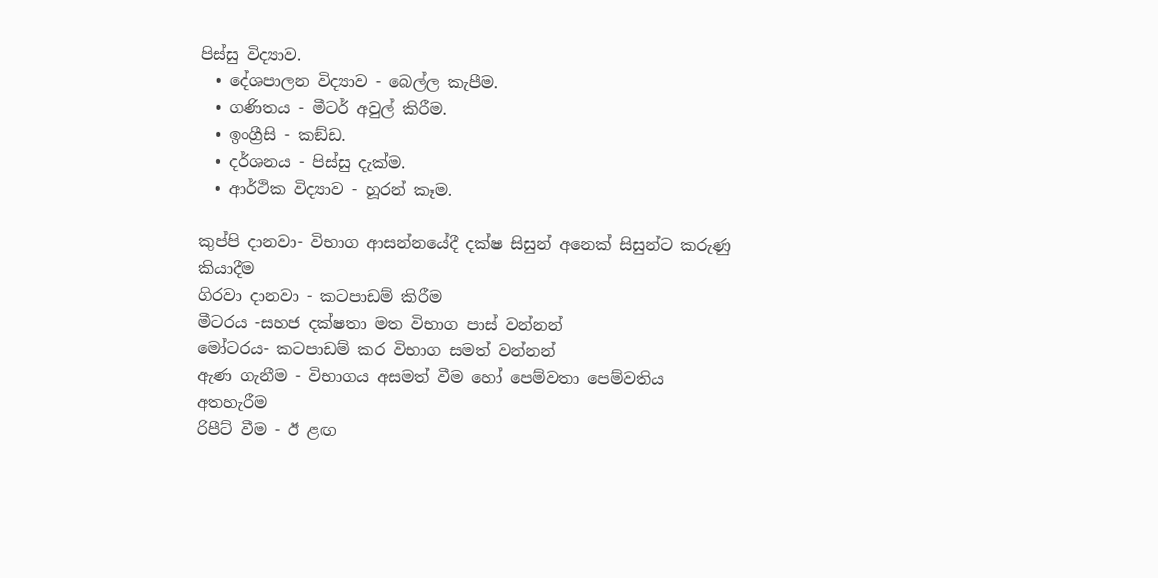පිස්සු විද්‍යාව.
  • දේශපාලන විද්‍යාව - බෙල්ල කැපීම.
  • ගණිතය - මීටර් අවුල් කිරීම.
  • ඉංග්‍රීසි - කඞ්ඩ.
  • දර්ශනය - පිස්සු දැක්ම.
  • ආර්ථික විද්‍යාව - හූරන් කෑම.

කුප්පි දානවා- විභාග ආසන්නයේදී දක්ෂ සිසුන් අනෙක් සිසුන්ට කරුණු කියාදීම
ගිරවා දානවා - කටපාඩම් කිරීම
මීටරය -සහජ දක්ෂතා මත විභාග පාස් වන්නන්
මෝටරය- කටපාඩම් කර විභාග සමත් වන්නන්
ඇණ ගැනීම - විභාගය අසමත් වීම හෝ පෙම්වතා පෙම්වතිය අතහැරීම
රිපීට් වීම - ඊ ළඟ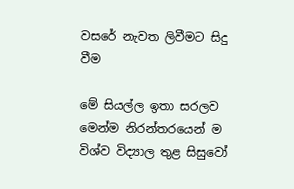වසරේ නැවත ලිවීමට සිදු වීම

මේ සියල්ල ඉතා සරලව මෙන්ම නිරන්තරයෙන් ම විශ්ව විද්‍යාල තුළ සිසුවෝ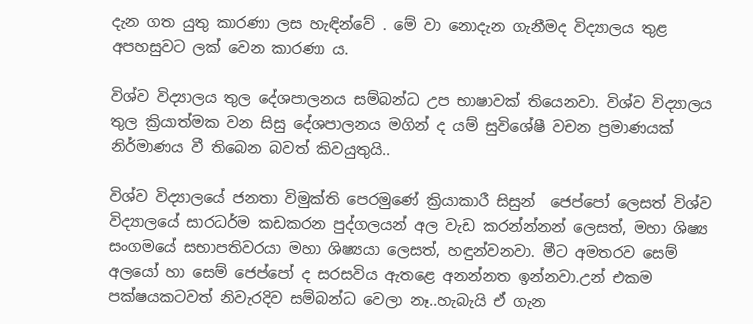දැන ගත යුතු කාරණා ලස හැඳින්වේ . මේ වා නොදැන ගැනීමද විද්‍යාලය තුළ අපහසුවට ලක් වෙන කාරණා ය.

විශ්ව විද්‍යාලය තුල දේශපාලනය සම්බන්ධ උප භාෂාවක් තියෙනවා. විශ්ව විද්‍යාලය තුල ක්‍රියාත්මක වන සිසු දේශපාලනය මගින් ද යම් සුවිශේෂී වචන ප්‍රමාණයක් නිර්මාණය වී තිබෙන බවත් කිවයුතුයි..

විශ්ව විද්‍යාලයේ ජනතා විමුක්ති පෙරමුණේ ක්‍රියාකාරී සිසුන්  ජෙප්පෝ ලෙසත් විශ්ව විද්‍යාලයේ සාරධර්ම කඩකරන පුද්ගලයන් අල වැඩ කරන්න්නන් ලෙසත්, මහා ශිෂ්‍ය සංගමයේ සභාපතිවරයා මහා ශිෂ්‍යයා ලෙසත්, හඳුන්වනවා. මීට අමතරව සෙම් අලයෝ හා සෙම් ජෙප්පෝ ද සරසවිය ඇතළෙ අනන්නත ඉන්නවා.උන් එකම පක්ෂයකටවත් නිවැරදිව සම්බන්ධ වෙලා නෑ..හැබැයි ඒ ගැන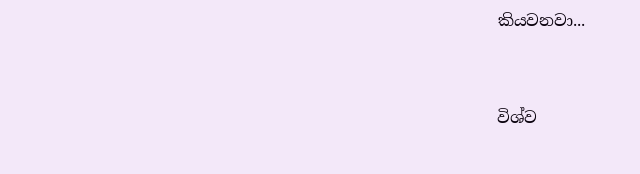කියවනවා...


විශ්ව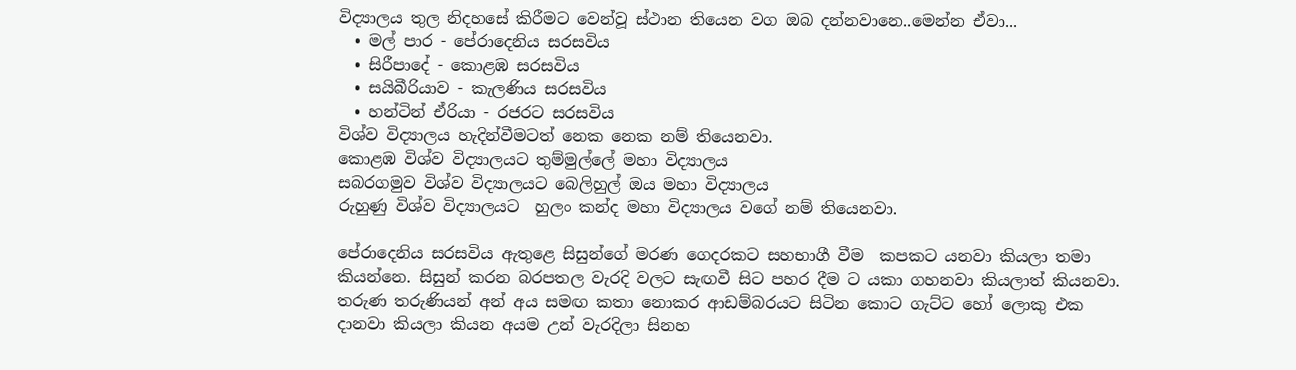විද්‍යාලය තුල නිදහසේ කිරීමට වෙන්වූ ස්ථාන තියෙන වග ඔබ දන්නවානෙ..මෙන්න ඒවා...
  • මල් පාර - පේරාදෙනිය සරසවිය
  • සිරීපාදේ - කොළඹ සරසවිය
  • සයිබීරියාව - කැලණිය සරසවිය
  • හන්ටින් ඒරියා - රජරට සරසවිය
විශ්ව විද්‍යාලය හැදින්වීමටත් නෙක නෙක නම් තියෙනවා.
කොළඹ විශ්ව විද්‍යාලයට තුම්මුල්ලේ මහා විද්‍යාලය
සබරගමුව විශ්ව විද්‍යාලයට බෙලිහුල් ඔය මහා විද්‍යාලය
රුහුණු විශ්ව විද්‍යාලයට  හුලං කන්ද මහා විද්‍යාලය වගේ නම් තියෙනවා.

පේරාදෙනිය සරසවිය ඇතුළෙ සිසුන්ගේ මරණ ගෙදරකට සහභාගී වීම  කපකට යනවා කියලා තමා කියන්නෙ. සිසුන් කරන බරපතල වැරදි වලට සැඟවී සිට පහර දීම ට යකා ගහනවා කියලාත් කියනවා.
තරුණ තරුණියන් අන් අය සමඟ කතා නොකර ආඩම්බරයට සිටින කොට ගැට්ට හෝ ලොකු එක දානවා කියලා කියන අයම උන් වැරදිලා සිනහ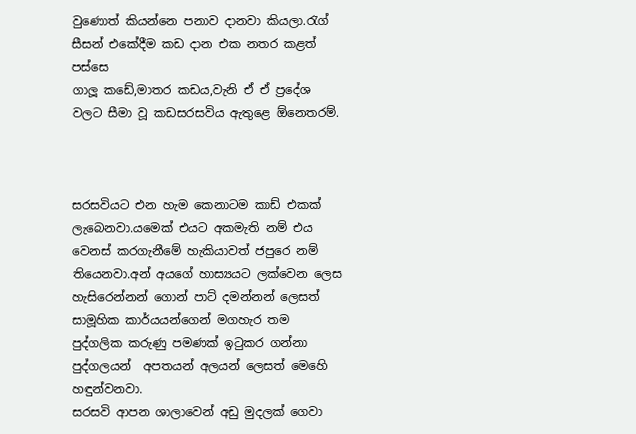වුණොත් කියන්නෙ පනාව දානවා කියලා.රැග් සීසන් එකේදීම කඩ දාන එක නතර කළත් පස්සෙ
ගාලූ කඩේ,මාතර කඩය,වැනි ඒ ඒ ප්‍රදේශ වලට සීමා වූ කඩසරසවිය ඇතුළෙ ඕනෙතරම්.



සරසවියට එන හැම කෙනාටම කාඩ් එකක් ලැබෙනවා.යමෙක් එයට අකමැති නම් එය වෙනස් කරගැනීමේ හැකියාවත් ජපුරෙ නම් තියෙනවා.අන් අයගේ හාස්‍යයට ලක්වෙන ලෙස හැසිරෙන්නන් ගොන් පාට් දමන්නන් ලෙසත් සාමූහික කාර්යයන්ගෙන් මගහැර තම පුද්ගලික කරුණු පමණක් ඉටුකර ගන්නා පුද්ගලයන්  අපතයන් අලයන් ලෙසත් මෙහෙි හඳුන්වනවා.
සරසවි ආපන ශාලාවෙන් අඩු මුදලක් ගෙවා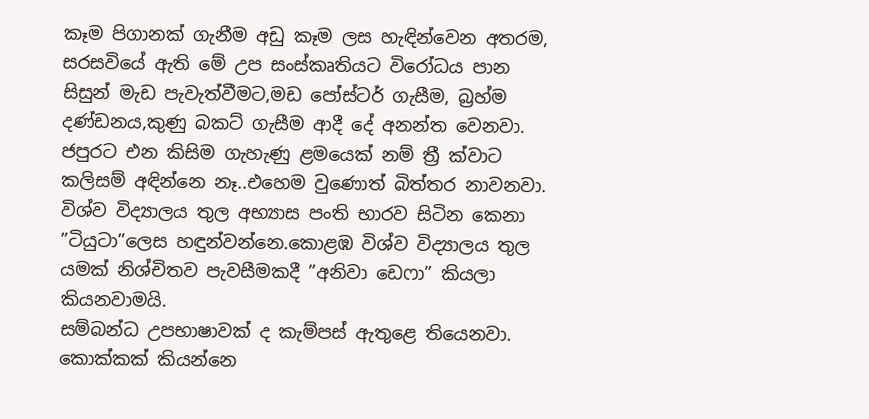කෑම පිගානක් ගැනීම අඩු කෑම ලස හැඳින්වෙන අතරම,
සරසවියේ ඇති මේ උප සංස්කෘතියට විරෝධය පාන සිසුන් මැඩ පැවැත්වීමට,මඩ පෝස්ටර් ගැසීම, බ්‍රහ්ම දණ්ඩනය,කුණු බකට් ගැසීම ආදී දේ අනන්ත වෙනවා. ජපුරට එන කිසිම ගැහැණු ළමයෙක් නම් ත්‍රී ක්වාට කලිසම් අඳින්නෙ නෑ..එහෙම වුණොත් බිත්තර නාවනවා.
විශ්ව විද්‍යාලය තුල අභ්‍යාස පංති භාරව සිටින කෙනා ”ටියුටා”ලෙස හඳුන්වන්නෙ.කොළඹ විශ්ව විද්‍යාලය තුල යමක් නිශ්චිතව පැවසීමකදී ”අනිවා ඩෙෆා” කියලා කියනවාමයි.
සම්බන්ධ උපභාෂාවක් ද කැම්පස් ඇතුළෙ තියෙනවා. කොක්කක් කියන්නෙ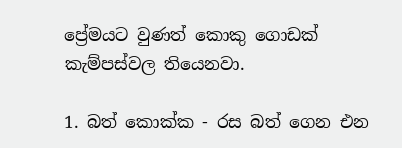ප්‍රේමයට වුණත් කොකු ගොඩක් කැම්පස්වල තියෙනවා.

1. බත් කොක්ක - රස බත් ගෙන එන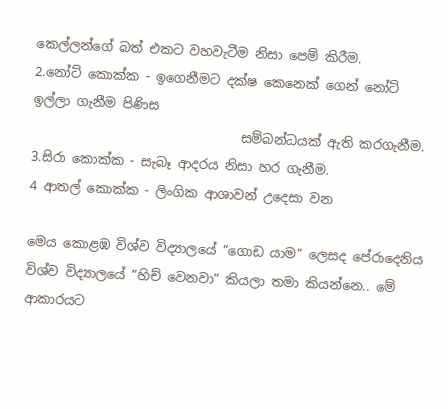කෙල්ලන්ගේ බත් එකට වහවැටීම නිසා පෙම් කිරීම.
2.නෝට් කොක්ක - ඉගෙනීමට දක්ෂ කෙනෙක් ගෙන් නෝට් ඉල්ලා ගැනීම පිණිස
                                සම්බන්ධයක් ඇති කරගැනීම.
3.සිරා කොක්ක - සැබෑ ආදරය නිසා හර ගැනීම.
4 ආතල් කොක්ක - ලිංගික ආශාවන් උදෙසා වන

මෙය කොළඹ විශ්ව විද්‍යාලයේ ”ගොඩ යාම” ලෙසද පේරාදෙනිය විශ්ව විද්‍යාලයේ ”හිච් වෙනවා” කියලා තමා කියන්නෙ.. මේ ආකාරයට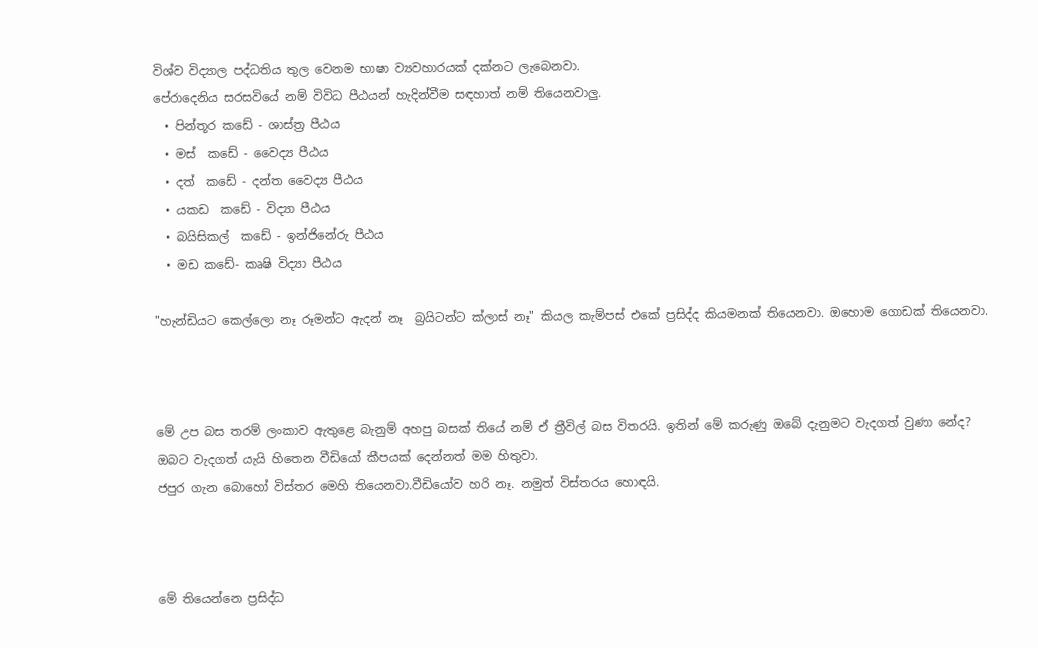විශ්ව විද්‍යාල පද්ධතිය තුල වෙනම භාෂා ව්‍යවහාරයක් දක්නට ලැබෙනවා.
පේරාදෙනිය සරසවියේ නම් විවිධ පීඨයන් හැදින්වීම සඳහාත් නම් තියෙනවාලු.
  • පින්තූර කඩේ - ශාස්ත්‍ර පීඨය
  • මස්  කඩේ - වෛද්‍ය පීඨය
  • දත්  කඩේ - දන්ත වෛද්‍ය පීඨය
  • යකඩ  කඩේ - විද්‍යා පීඨය
  • බයිසිකල්  කඩේ - ඉන්ජිනේරු පීඨය
  • මඩ කඩේ- කෘෂි විද්‍යා පීඨය

"හැන්ඩියට කෙල්ලො නෑ රූමන්ට ඇදන් නෑ  බ්‍රයිටන්ට ක්ලාස් නෑ" කියල කැම්පස් එකේ ප්‍රසිද්ද කියමනක් තියෙනවා. ඔහොම ගොඩක් තියෙනවා.



මේ උප බස තරම් ලංකාව ඇතුළෙ බැනුම් අහපු බසක් තියේ නම් ඒ ත්‍රීවිල් බස විතරයි. ඉතින් මේ කරුණු ඔබේ දැනුමට වැදගත් වුණා නේද? ඔබට වැදගත් යැයි හිතෙන වීඩියෝ කීපයක් දෙන්නත් මම හිතුවා.
ජපුර ගැන බොහෝ විස්තර මෙහි තියෙනවා.වීඩියෝව හරි නෑ. නමුත් විස්තරය හොඳයි.



මේ තියෙන්නෙ ප්‍රසිද්ධ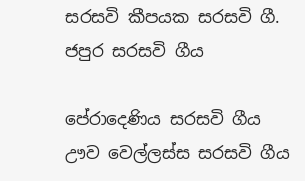සරසවි කීපයක සරසවි ගී.
ජපුර සරසවි ගීය

පේරාදෙණිය සරසවි ගීය
ඌව වෙල්ලස්ස සරසවි ගීය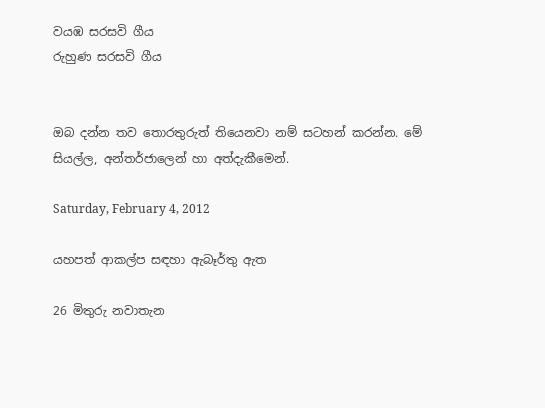වයඹ සරසවි ගීය
රුහුණ සරසවි ගීය


ඔබ දන්න තව තොරතුරුත් තියෙනවා නම් සටහන් කරන්න. මේ සියල්ල, අන්තර්ජාලෙන් හා අත්දැකීමෙන්.

Saturday, February 4, 2012

යහපත් ආකල්ප සඳහා ඇබෑර්තු ඇත

26 මිතුරු නවාතැන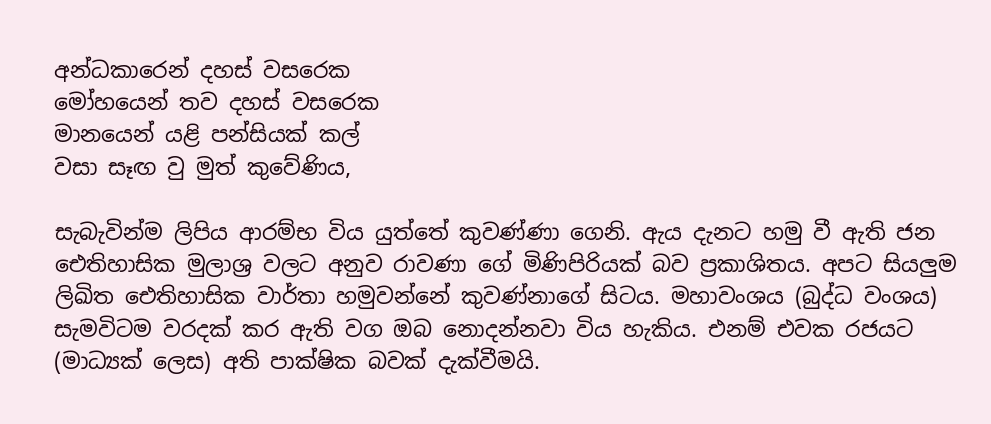අන්ධකාරෙන් දහස් වසරෙක
මෝහයෙන් තව දහස් වසරෙක
මානයෙන් යළි පන්සියක් කල්
වසා සෑඟ වු මුත් කුවේණිය,

සැබැවින්ම ලිපිය ආරම්භ විය යුත්තේ කුවණ්ණා ගෙනි. ඇය දැනට හමු වී ඇති ජන ඓතිහාසික මුලාශ්‍ර වලට අනුව රාවණා ගේ මිණිපිරියක් බව ප්‍රකාශිතය. අපට සියලුම ලිඛිත ඓතිහාසික වාර්තා හමුවන්නේ කුවණ්නාගේ සිටය. මහාවංශය (බුද්ධ වංශය) සැමවිටම වරදක් කර ඇති වග ඔබ නොදන්නවා විය හැකිය. එනම් එවක රජයට (මාධ්‍යක් ලෙස) අති පාක්ෂික බවක් දැක්වීමයි.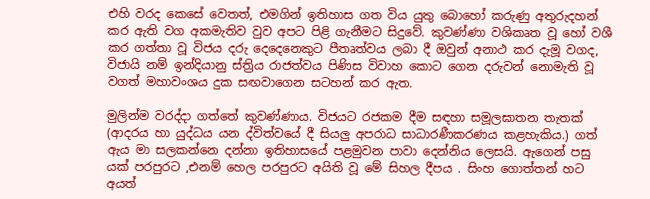එහි වරද කෙසේ වෙතත්, එමගින් ඉතිහාස ගත විය යුතු බොහෝ කරුණු අතුරුදහන් කර ඇති වග අකමැතිව වුව අපට පිළි ගැනීමට සිදුවේ. කුවණ්ණා වශිකෘත වූ හෝ වශී කර ගත්තා වූ විජය දරු දෙදෙනෙකුට පීතෘත්වය ලබා දී ඔවුන් අනාථ කර දැමූ වගද, විජායි නම් ඉන්දියානු ස්ත්‍රිය රාජත්වය පිණිස විවාහ කොට ගෙන දරුවන් නොමැති වූ වගත් මහාවංශය දුක සඟවාගෙන සටහන් කර ඇත.

මුලින්ම වරද්දා ගත්තේ කුවණ්ණාය. විජයට රජකම දීම සඳහා සමූලඝාතන තැතක් (ආදරය හා යුද්ධය යන ද්විත්වයේ දී සියලු අපරාධ සාධාරණීකරණය කළහැකිය.) ගත් ඇය මා සලකන්නෙ දන්නා ඉතිහාසයේ පළමුවන පාවා දෙන්නිය ලෙසයි. ඇගෙන් පසු යක් පරපුරට ,එනම් හෙල පරපුරට අයිති වූ මේ සිහල දීපය . සිංහ ගොත්තන් හට අයත්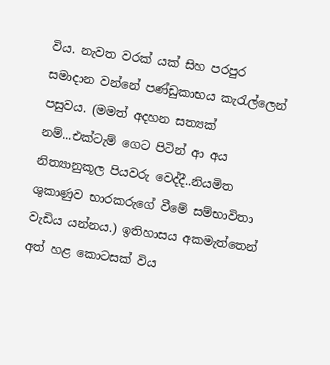විය. නැවත වරක් යක් සිහ පරපුර සමාදාන වන්නේ පණ්ඩුකාභය කැරැල්ලෙන් පසුවය. (මමත් අදහන සත්‍යක් නම්...එක්ටැම් ගෙට පිටින් ආ අය නිත්‍යානුකූල පියවරු වෙද්දී..නියමිත ශුකාණුව භාරකරුගේ වීමේ සම්භාවිතා වැඩිය යන්නය.) ඉතිහාසය අකමැත්තෙන් අත් හළ කොටසක් විය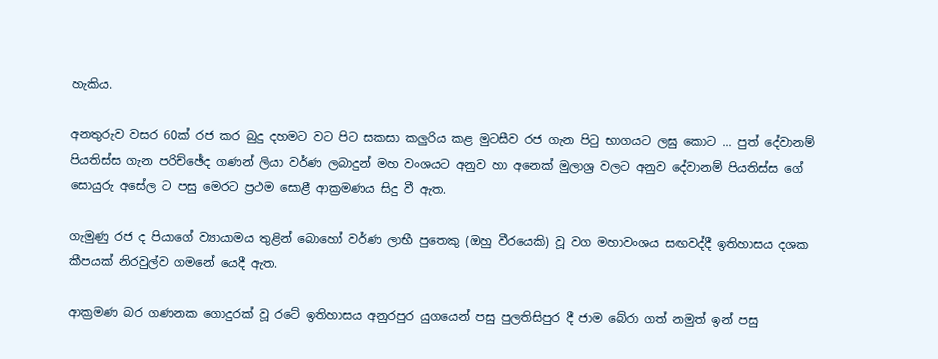හැකිය.

අනතුරුව වසර 60ක් රජ කර බුදු දහමට වට පිට සකසා කලුරිය කළ මුටසීව රජ ගැන පිටු භාගයට ලඝු කොට ... පුත් දේවානම් පියතිස්ස ගැන පරිච්ඡේද ගණන් ලියා වර්ණ ලබාදුන් මහ වංශයට අනුව හා අනෙක් මුලාශ්‍ර වලට අනුව දේවානම් පියතිස්ස ගේ සොයුරු අසේල ට පසු මෙරට ප්‍රථම සොළී ආක්‍රමණය සිදු වී ඇත.

ගැමුණු රජ ද පියාගේ ව්‍යායාමය තුළින් බොහෝ වර්ණ ලාභී පුතෙකු (ඔහු වීරයෙකි) වූ වග මහාවංශය සඟවද්දී ඉතිහාසය දශක කීපයක් නිරවුල්ව ගමනේ යෙදී ඇත.

ආක්‍රමණ බර ගණනක ගොදුරක් වූ රටේ ඉතිහාසය අනුරපුර යුගයෙන් පසු පුලතිසිපුර දී ජාම බේරා ගත් නමුත් ඉන් පසු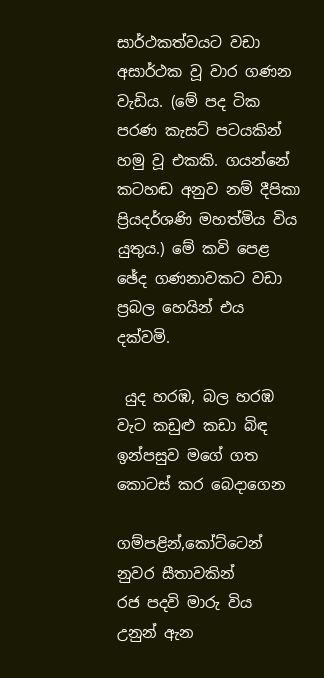සාර්ථකත්වයට වඩා අසාර්ථක වූ වාර ගණන වැඩිය. (මේ පද ටික පරණ කැසට් පටයකින් හමු වූ එකකි. ගයන්නේ කටහඬ අනුව නම් දීපිකා ප්‍රියදර්ශණි මහත්මිය විය යුතුය.) මේ කවි පෙළ
ඡේද ගණනාවකට වඩා ප්‍රබල හෙයින් එය දක්වමි.

 යුද හරඹ, බල හරඹ
වැට කඩුළු කඩා බිඳ
ඉන්පසුව මගේ ගත
කොටස් කර බෙදාගෙන

ගම්පළින්,කෝට්ටෙන්
නුවර සීතාවකින්
රජ පදවි මාරු විය
උනුන් ඇන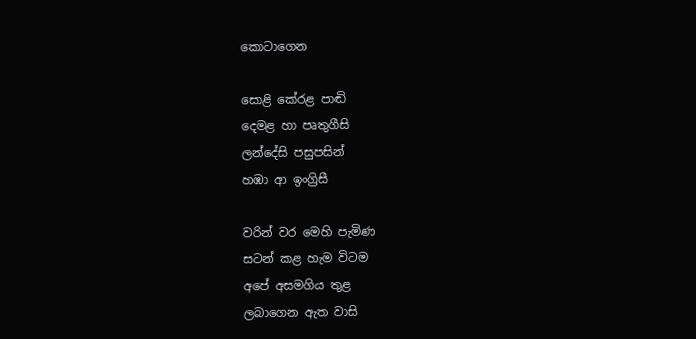කොටාගෙන

සොළි කේරළ පාඬි
දෙමළ හා පෘතුගීසි
ලන්දේසි පසුපසින්
හඹා ආ ඉංග්‍රිසී

වරින් වර මෙහි පැමිණ
සටන් කළ හැම විටම
අපේ අසමගිය තුළ
ලබාගෙන ඇත වාසි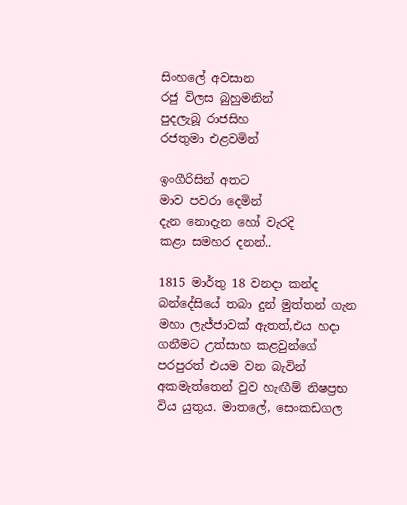සිංහලේ අවසාන
රජු විලස බුහුමනින්
පුදලැබූ රාජසිහ
රජතුමා එළවමින්

ඉංගීරිසින් අතට
මාව පවරා දෙමින්
දැන නොදැන හෝ වැරදි
කළා සමහර දනන්..

1815 මාර්තු 18 වනදා කන්ද බන්දේසියේ තබා දුන් මුත්තන් ගැන මහා ලැජ්ජාවක් ඇතත්,එය හදා ගනීමට උත්සාහ කළවුන්ගේ පරපුරත් එයම වන බැවින් අකමැත්තෙන් වුව හැඟීම් නිෂප්‍රභ විය යුතුය. මාතලේ, සෙංකඩගල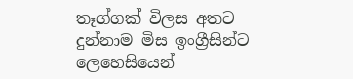තෑග්ගක් විලස අතට දුන්නාම මිස ඉංග්‍රීසින්ට ලෙහෙසියෙන්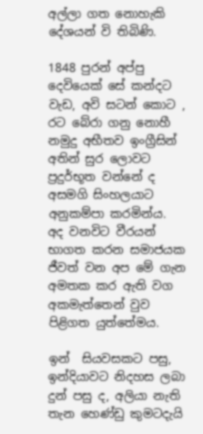අල්ලා ගත නොහැකි දේශයන් වි තිබිණි.

1848 පුරන් අප්පු දෙවියෙක් සේ කන්දට වැඩ, අවි සටන් කොට , රට බේරා ගනු නොහී නමුදු අභීතව ඉංග්‍රීසින් අතින් සුර ලොවට ප්‍රදුර්භූත වන්නේ ද අසමගි සිංහලයාට අනුකම්පා කරමින්ය.
අද වනවිට වීරයන් භාගත කරන සමාජයක ජීවත් වන අප මේ ගැන අමතක කර ඇති වග අකමැත්තෙන් වුව පිළිගත යුත්තේමය.

ඉන්  සියවසකට පසු, ඉන්දියාවට නිදහස ලබා දුන් පසු ද, අලියා නැති තැන හෙණ්ඩු කුමටදැයි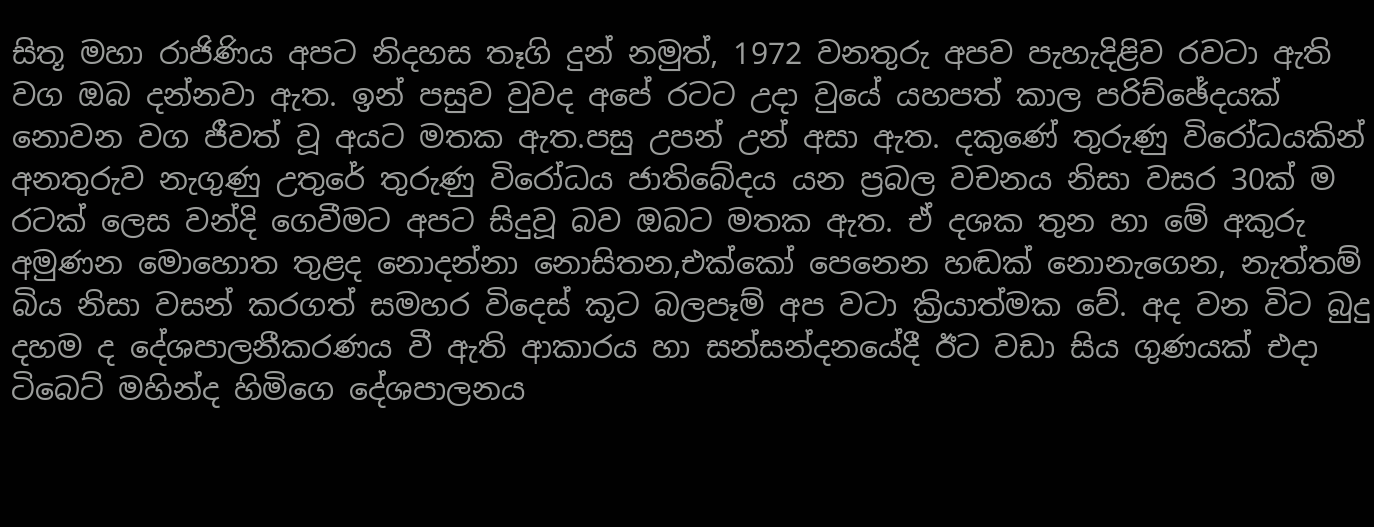සිතූ මහා රාජිණිය අපට නිදහස තෑගි දුන් නමුත්, 1972 වනතුරු අපව පැහැදිළිව රවටා ඇති වග ඔබ දන්නවා ඇත. ඉන් පසුව වුවද අපේ රටට උදා වුයේ යහපත් කාල පරිච්ඡේදයක් නොවන වග ජීවත් වූ අයට මතක ඇත.පසු උපන් උන් අසා ඇත. දකුණේ තුරුණු විරෝධයකින් අනතුරුව නැගුණු උතුරේ තුරුණු විරෝධය ජාතිබේදය යන ප්‍රබල වචනය නිසා වසර 30ක් ම රටක් ලෙස වන්දි ගෙවීමට අපට සිදුවූ බව ඔබට මතක ඇත. ඒ දශක තුන හා මේ අකුරු අමුණන මොහොත තුළද නොදන්නා නොසිතන,එක්කෝ පෙනෙන හඬක් නොනැගෙන, නැත්තම් බිය නිසා වසන් කරගත් සමහර විදෙස් කූට බලපෑම් අප වටා ක්‍රියාත්මක වේ. අද වන විට බුදු දහම ද දේශපාලනීකරණය වී ඇති ආකාරය හා සන්සන්දනයේදී ඊට වඩා සිය ගුණයක් එදා ටිබෙට් මහින්ද හිමිගෙ දේශපාලනය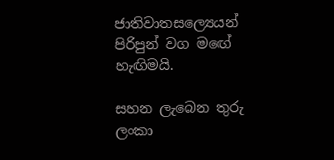ජාතිවාතසල්‍යෙයන් පිරිපුන් වග මඟේ හැඟිමයි.

සහන ලැබෙන තුරු ලංකා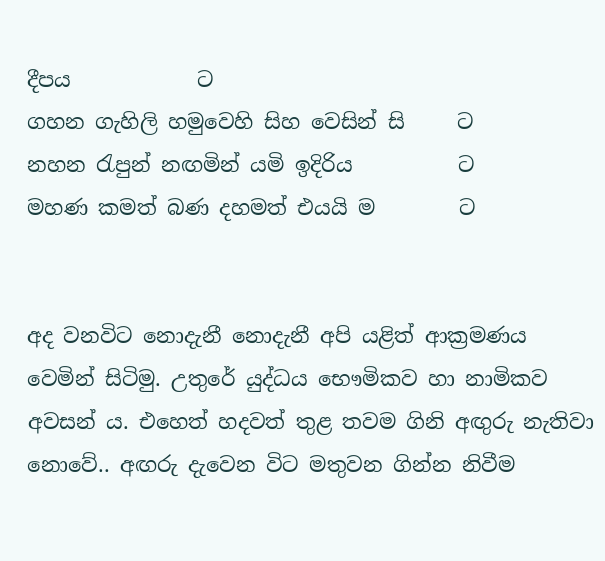දීපය            ට
ගහන ගැහිලි හමුවෙහි සිහ වෙසින් සි     ට
නහන රැපුන් නඟමින් යමි ඉදිරිය          ට
මහණ කමත් බණ දහමත් එයයි ම        ට


අද වනවිට නොදැනී නොදැනී අපි යළිත් ආක්‍රමණය වෙමින් සිටිමු. උතුරේ යුද්ධය භෞමිකව හා නාමිකව අවසන් ය. එහෙත් හදවත් තුළ තවම ගිනි අඟුරු නැතිවා නොවේ.. අඟරු දැවෙන විට මතුවන ගින්න නිවීම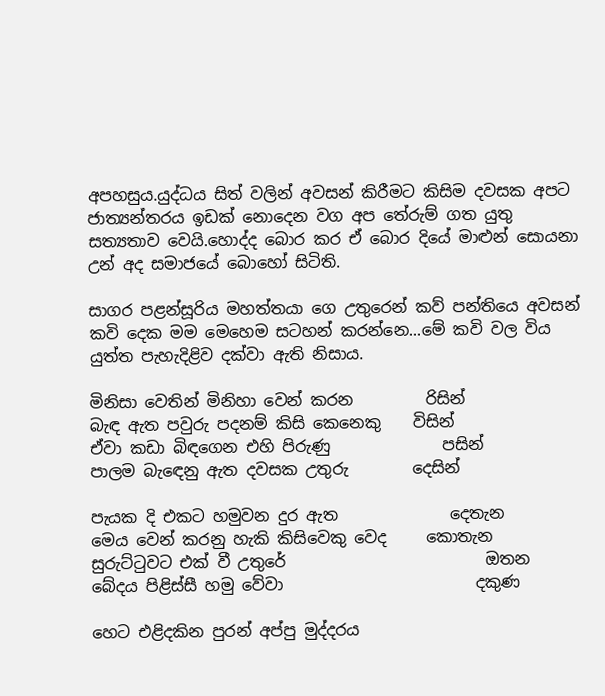අපහසුය.යුද්ධය සිත් වලින් අවසන් කිරීමට කිසිම දවසක අපට ජාත්‍යන්තරය ඉඩක් නොදෙන වග අප තේරුම් ගත යුතු සත්‍යතාව වෙයි.හොද්ද බොර කර ඒ බොර දියේ මාළුන් සොයනා උන් අද සමාජයේ බොහෝ සිටිති.

සාගර පළන්සූරිය මහත්තයා ගෙ උතුරෙන් කව් පන්ති‍යෙ අවසන් කවි දෙක මම මෙහෙම සටහන් කරන්නෙ...මේ කවි වල විය යුත්ත පැහැදිළිව දක්වා ඇති නිසාය.

මිනිසා වෙතින් මිනිහා වෙන් කරන         රිසින්
බැඳ ඇත පවුරු පදනම් කිසි කෙනෙකු    විසින්
ඒවා කඩා බිඳගෙන එහි පිරුණු              පසින්
පාලම බැඳෙනු ඇත දවසක උතුරු        දෙසින්

පැයක දි එකට හමුවන දුර ඇත              දෙතැන
මෙය වෙන් කරනු හැකි කිසිවෙකු වෙද     කොතැන
සුරුට්ටුවට එක් වී උතුරේ                         ඔතන
බේදය පිළිස්සී හමු වේවා                        දකුණ

හෙට එළිදකින පුරන් අප්පු මුද්දරය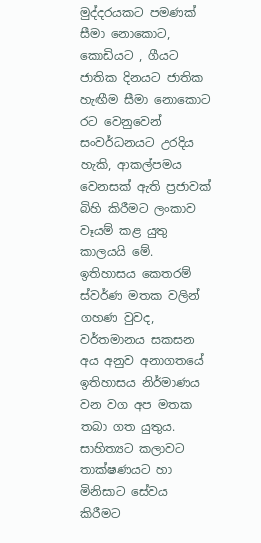මුද්දරයකට පමණක් සීමා නොකොට, කොඩියට , ගීයට ජාතික දිනයට ජාතික හැඟීම සීමා නොකොට රට වෙනුවෙන් සංවර්ධනයට උරදිය හැකි, ආකල්පමය වෙනසක් ඇති ප්‍රජාවක් බිහි කිරීමට ලංකාව වෑයම් කළ යුතු කාලයයි මේ. ඉතිහාසය කෙතරම් ස්වර්ණ මතක වලින් ගහණ වුවද, වර්තමානය සකසන අය අනුව අනාගතයේ ඉතිහාසය නිර්මාණය වන වග අප මතක තබා ගත යුතුය. සාහිත්‍යට කලාවට තාක්ෂණයට හා මිනිසාට සේවය කිරීමට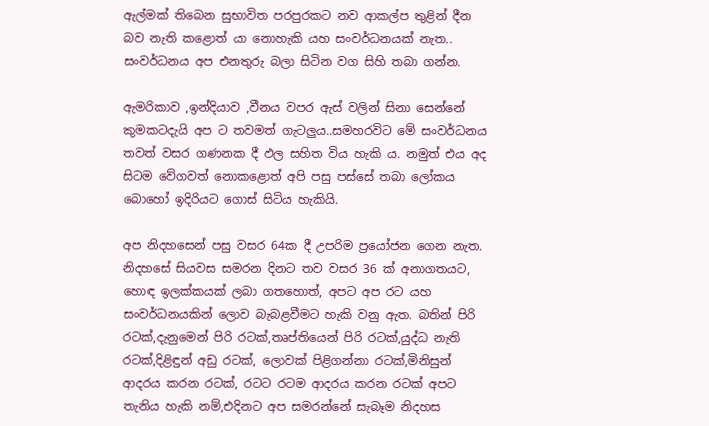ඇල්මක් තිබෙන සුභාවිත පරපුරකට නව ආකල්ප තුළින් දීන බව නැති කළොත් යා නොහැකි යහ සංවර්ධනයක් නැත.. සංවර්ධනය අප එනතුරු බලා සිටින වග සිහි තබා ගන්න.

ඇමරිකාව ,ඉන්දියාව ,වීනය වපර ඇස් වලින් සිනා සෙන්නේ කුමකටදැයි අප ට තවමත් ගැටලුය..සමහරවිට මේ සංවර්ධනය තවත් වසර ගණනක දී ඵල සහිත විය හැකි ය. නමුත් එය අද සිටම වේගවත් නොකළොත් අපි පසු පස්සේ තබා ලෝකය බොහෝ ඉදිරියට ගොස් සිටිය හැකියි.

අප නිදහසෙන් පසු වසර 64ක දී උපරිම ප්‍රයෝජන ගෙන නැත. නිදහසේ සියවස සමරන දිනට තව වසර 36 ක් අනාගතයට, හොඳ ඉලක්කයක් ලබා ගතහොත්, අපට අප රට යහ සංවර්ධනයකින් ලොව බැබළවීමට හැකි වනු ඇත. බතින් පිරි රටක්,දැනුමෙන් පිරි රටක්,තෘප්තියෙන් පිරි රටක්,යුද්ධ නැති රටක්,දිළිඳුන් අඩු රටක්, ලොවක් පිළිගන්නා රටක්,මිනිසුන් ආදරය කරන රටක්, රටට රටම ආදරය කරන රටක් අපට තැනිය හැකි නම්,එදිනට අප සමරන්නේ සැබෑම නිදහස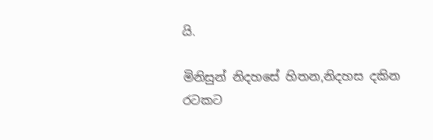යි.

මිනිසුන් නිදහසේ හිතන,නිදහස දකින රටකට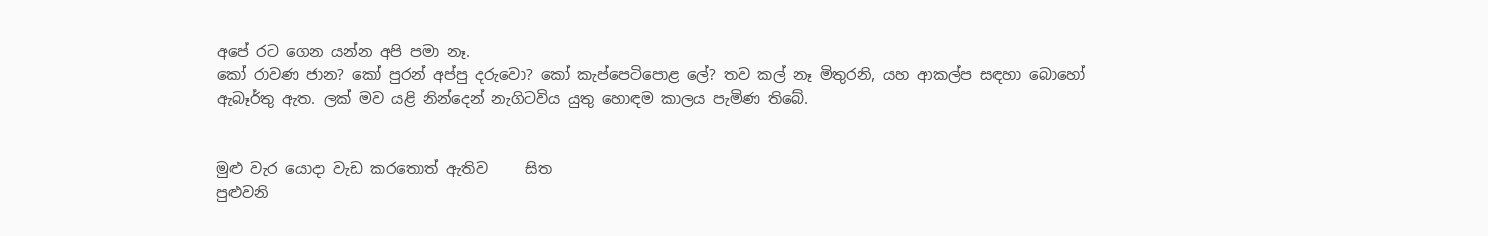අපේ රට ගෙන යන්න අපි පමා නෑ.
කෝ රාවණ ජාන? කෝ පුරන් අප්පු දරුවො? කෝ කැප්පෙටිපොළ ලේ? තව කල් නෑ මිතුරනි, යහ ආකල්ප සඳහා බොහෝ ඇබෑර්තු ඇත. ලක් මව යළි නින්දෙන් නැගිටවිය යුතු හොඳම කාලය පැමිණ තිබේ.


මුළු වැර යොදා වැඩ කරතොත් ඇතිව     සිත
පුළුවනි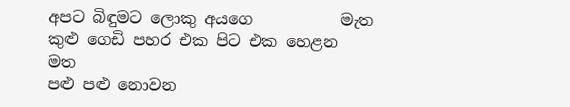අපට බිඳුමට ලොකු අයගෙ           මැත
කුළු ගෙඩි පහර එක පිට එක හෙළන         මත
පළු පළු නොවන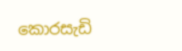කොරසැඩි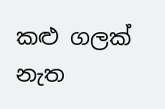කළු ගලක්     නැත